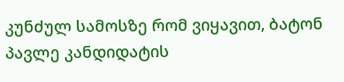კუნძულ სამოსზე რომ ვიყავით, ბატონ პავლე კანდიდატის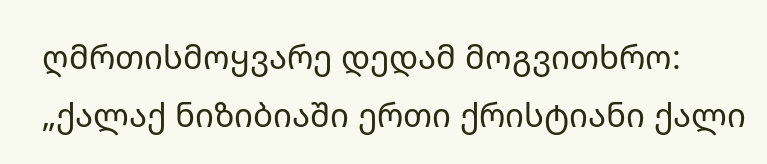ღმრთისმოყვარე დედამ მოგვითხრო:
„ქალაქ ნიზიბიაში ერთი ქრისტიანი ქალი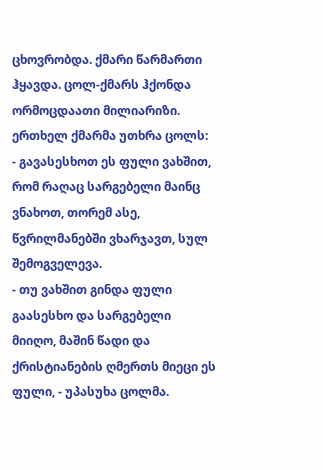ცხოვრობდა. ქმარი წარმართი ჰყავდა. ცოლ-ქმარს ჰქონდა ორმოცდაათი მილიარიზი. ერთხელ ქმარმა უთხრა ცოლს:
- გავასესხოთ ეს ფული ვახშით, რომ რაღაც სარგებელი მაინც ვნახოთ, თორემ ასე, წვრილმანებში ვხარჯავთ, სულ შემოგველევა.
- თუ ვახშით გინდა ფული გაასესხო და სარგებელი მიიღო, მაშინ წადი და ქრისტიანების ღმერთს მიეცი ეს ფული, - უპასუხა ცოლმა.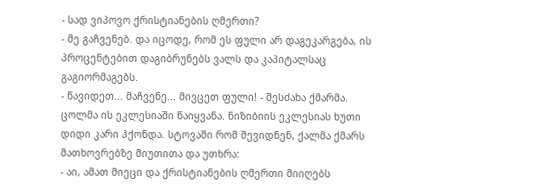- სად ვიპოვო ქრისტიანების ღმერთი?
- მე გაჩვენებ. და იცოდე, რომ ეს ფული არ დაგეკარგება, ის პროცენტებით დაგიბრუნებს ვალს და კაპიტალსაც გაგიორმაგებს.
- წავიდეთ... მაჩვენე... მივცეთ ფული! - შესძახა ქმარმა.
ცოლმა ის ეკლესიაში წაიყვანა. ნიზიბიის ეკლესიას ხუთი დიდი კარი ჰქონდა. სტოვაში რომ შევიდნენ, ქალმა ქმარს მათხოვრებზე მიუთითა და უთხრა:
- აი, ამათ მიეცი და ქრისტიანების ღმერთი მიიღებს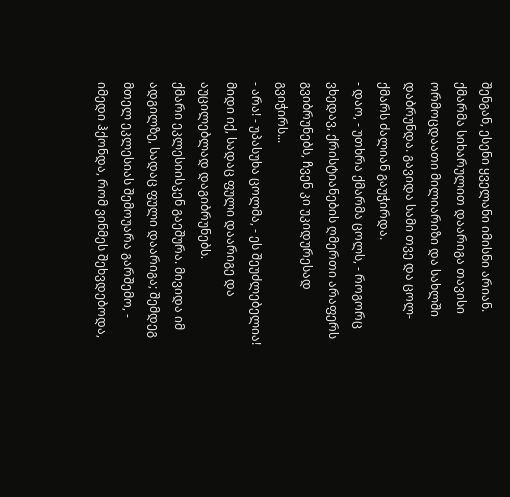შენგან, ესენი ყველანი იმისნი არიან.
ქმარმა სიხარულით დაარიგა თავისი ორმოცდაათი მილიარიზი და სახლში დაბრუნდა. გავიდა სამი თვე და ცოლ-ქმარს ძალიან გაუჭირდა.
- დაო, - უთხრა ქმარმა ცოლს, - როგორც ვხედავ, ქრისტიანების ღმერთი არაფერს გვიბრუნებს, ჩვენ კი უკიდურესად გვიჭირს...
- არა! - უპასუხა ცოლმა, - ეს შეუძლებელია! მიდი იქ, სადაც ფული დაარიგე და აუცილებლად დაგიბრუნებს.
ქმარი ეკლესიისკენ გაეშურა. მივიდა იმ ადგილზე, სადაც ფული დაარიგა; შემდეგ მთელ ეკლესიას შემოუარა გარშემო, - იმედი ჰქონდა, რომ ვინმეს შეხვდებოდა,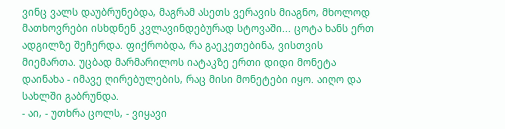ვინც ვალს დაუბრუნებდა, მაგრამ ასეთს ვერავის მიაგნო, მხოლოდ მათხოვრები ისხდნენ კვლავინდებურად სტოვაში... ცოტა ხანს ერთ ადგილზე შეჩერდა. ფიქრობდა, რა გაეკეთებინა, ვისთვის მიემართა. უცბად მარმარილოს იატაკზე ერთი დიდი მონეტა დაინახა - იმავე ღირებულების, რაც მისი მონეტები იყო. აიღო და სახლში გაბრუნდა.
- აი, - უთხრა ცოლს, - ვიყავი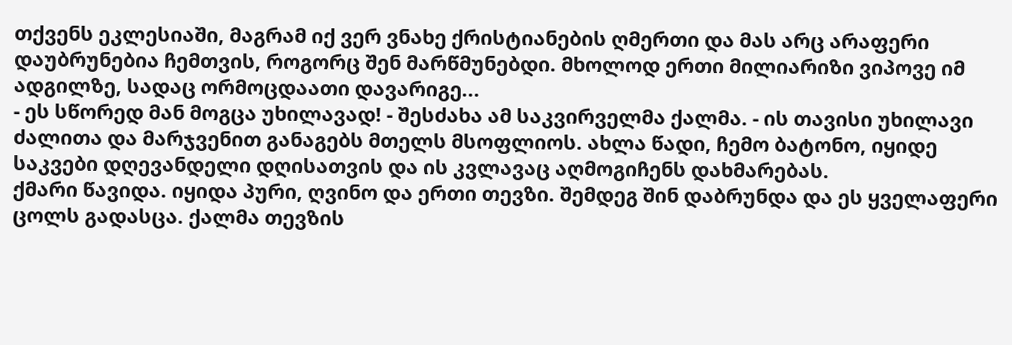თქვენს ეკლესიაში, მაგრამ იქ ვერ ვნახე ქრისტიანების ღმერთი და მას არც არაფერი დაუბრუნებია ჩემთვის, როგორც შენ მარწმუნებდი. მხოლოდ ერთი მილიარიზი ვიპოვე იმ ადგილზე, სადაც ორმოცდაათი დავარიგე...
- ეს სწორედ მან მოგცა უხილავად! - შესძახა ამ საკვირველმა ქალმა. - ის თავისი უხილავი ძალითა და მარჯვენით განაგებს მთელს მსოფლიოს. ახლა წადი, ჩემო ბატონო, იყიდე საკვები დღევანდელი დღისათვის და ის კვლავაც აღმოგიჩენს დახმარებას.
ქმარი წავიდა. იყიდა პური, ღვინო და ერთი თევზი. შემდეგ შინ დაბრუნდა და ეს ყველაფერი ცოლს გადასცა. ქალმა თევზის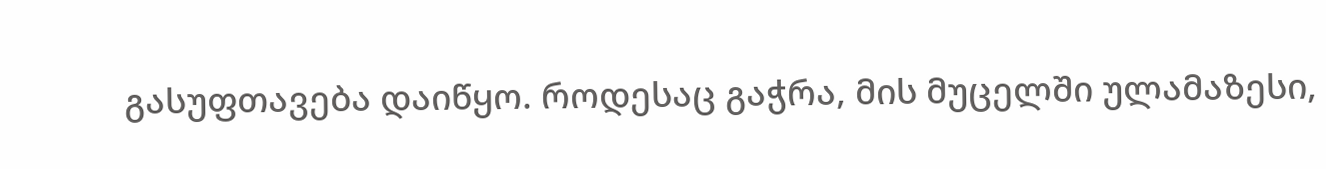გასუფთავება დაიწყო. როდესაც გაჭრა, მის მუცელში ულამაზესი,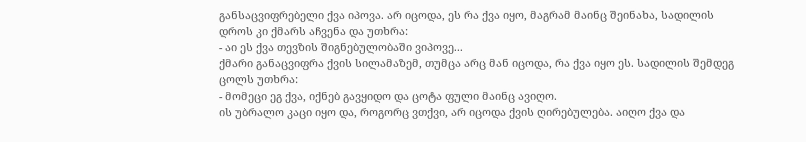განსაცვიფრებელი ქვა იპოვა. არ იცოდა, ეს რა ქვა იყო, მაგრამ მაინც შეინახა, სადილის დროს კი ქმარს აჩვენა და უთხრა:
- აი ეს ქვა თევზის შიგნებულობაში ვიპოვე...
ქმარი განაცვიფრა ქვის სილამაზემ, თუმცა არც მან იცოდა, რა ქვა იყო ეს. სადილის შემდეგ ცოლს უთხრა:
- მომეცი ეგ ქვა, იქნებ გავყიდო და ცოტა ფული მაინც ავიღო.
ის უბრალო კაცი იყო და, როგორც ვთქვი, არ იცოდა ქვის ღირებულება. აიღო ქვა და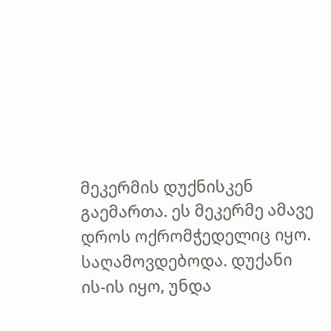მეკერმის დუქნისკენ გაემართა. ეს მეკერმე ამავე დროს ოქრომჭედელიც იყო. საღამოვდებოდა. დუქანი ის-ის იყო, უნდა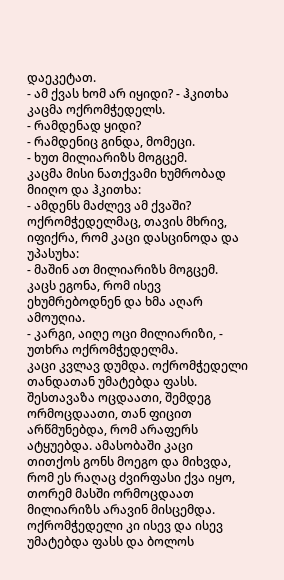დაეკეტათ.
- ამ ქვას ხომ არ იყიდი? - ჰკითხა კაცმა ოქრომჭედელს.
- რამდენად ყიდი?
- რამდენიც გინდა, მომეცი.
- ხუთ მილიარიზს მოგცემ.
კაცმა მისი ნათქვამი ხუმრობად მიიღო და ჰკითხა:
- ამდენს მაძლევ ამ ქვაში?
ოქრომჭედელმაც, თავის მხრივ, იფიქრა, რომ კაცი დასცინოდა და უპასუხა:
- მაშინ ათ მილიარიზს მოგცემ.
კაცს ეგონა, რომ ისევ ეხუმრებოდნენ და ხმა აღარ ამოუღია.
- კარგი, აიღე ოცი მილიარიზი, - უთხრა ოქრომჭედელმა.
კაცი კვლავ დუმდა. ოქრომჭედელი თანდათან უმატებდა ფასს. შესთავაზა ოცდაათი, შემდეგ ორმოცდაათი, თან ფიცით არწმუნებდა, რომ არაფერს ატყუებდა. ამასობაში კაცი თითქოს გონს მოეგო და მიხვდა, რომ ეს რაღაც ძვირფასი ქვა იყო, თორემ მასში ორმოცდაათ მილიარიზს არავინ მისცემდა. ოქრომჭედელი კი ისევ და ისევ უმატებდა ფასს და ბოლოს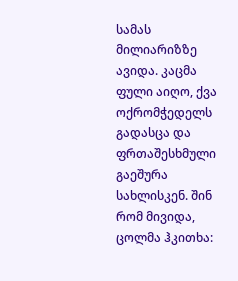სამას მილიარიზზე ავიდა. კაცმა ფული აიღო, ქვა ოქრომჭედელს გადასცა და ფრთაშესხმული გაეშურა სახლისკენ. შინ რომ მივიდა, ცოლმა ჰკითხა: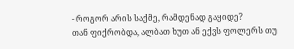- როგორ არის საქმე, რამდენად გაყიდე?
თან ფიქრობდა, ალბათ ხუთ ან ექვს ფოლერს თუ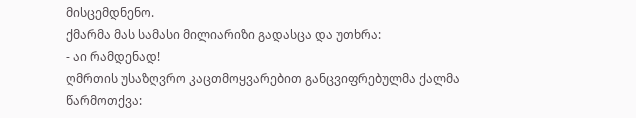მისცემდნენო.
ქმარმა მას სამასი მილიარიზი გადასცა და უთხრა:
- აი რამდენად!
ღმრთის უსაზღვრო კაცთმოყვარებით განცვიფრებულმა ქალმა წარმოთქვა: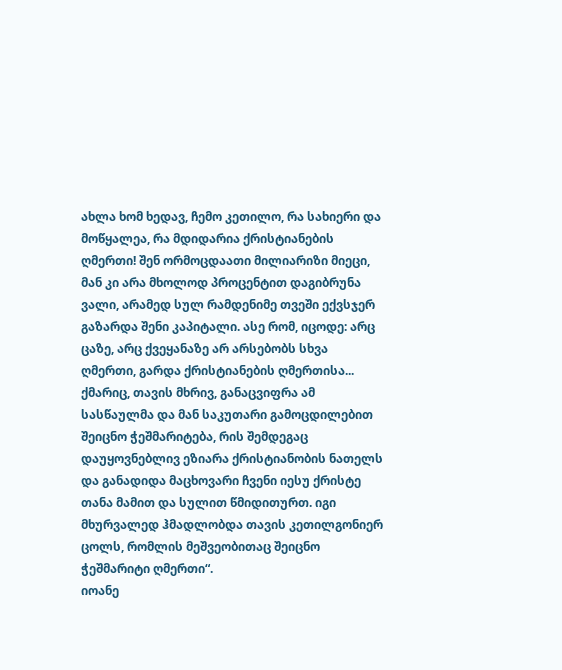ახლა ხომ ხედავ, ჩემო კეთილო, რა სახიერი და მოწყალეა, რა მდიდარია ქრისტიანების ღმერთი! შენ ორმოცდაათი მილიარიზი მიეცი, მან კი არა მხოლოდ პროცენტით დაგიბრუნა ვალი, არამედ სულ რამდენიმე თვეში ექვსჯერ გაზარდა შენი კაპიტალი. ასე რომ, იცოდე: არც ცაზე, არც ქვეყანაზე არ არსებობს სხვა ღმერთი, გარდა ქრისტიანების ღმერთისა...
ქმარიც, თავის მხრივ, განაცვიფრა ამ სასწაულმა და მან საკუთარი გამოცდილებით შეიცნო ჭეშმარიტება, რის შემდეგაც დაუყოვნებლივ ეზიარა ქრისტიანობის ნათელს და განადიდა მაცხოვარი ჩვენი იესუ ქრისტე თანა მამით და სულით წმიდითურთ. იგი მხურვალედ ჰმადლობდა თავის კეთილგონიერ ცოლს, რომლის მეშვეობითაც შეიცნო ჭეშმარიტი ღმერთი“.
იოანე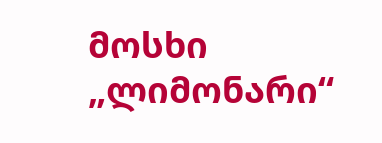მოსხი „ლიმონარი“